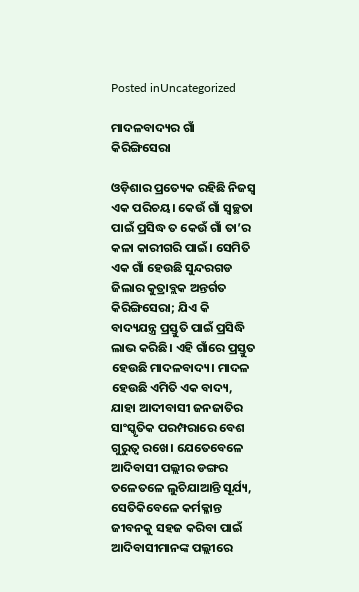Posted inUncategorized

ମାଦଳବାଦ୍ୟର ଗାଁ କିରିଙ୍ଗିସେରା

ଓଡ଼ିଶାର ପ୍ରତ୍ୟେକ ରହିଛି ନିଜସ୍ବ ଏକ ପରିଚୟ। କେଉଁ ଗାଁ ସ୍ବଚ୍ଛତା ପାଇଁ ପ୍ରସିଦ୍ଧ ତ କେଉଁ ଗାଁ ତା’ର କଳା କାରୀଗରି ପାଇଁ। ସେମିତି ଏକ ଗାଁ ହେଉଛି ସୁନ୍ଦରଗଡ ଜିଲାର କୁତ୍ରାବ୍ଲକ ଅନ୍ତର୍ଗତ କିରିଙ୍ଗିସେରା; ଯିଏ କି ବାଦ୍ୟଯନ୍ତ୍ର ପ୍ରସ୍ତୁତି ପାଇଁ ପ୍ରସିଦ୍ଧି ଲାଭ କରିଛି। ଏହି ଗାଁରେ ପ୍ରସ୍ତୁତ ହେଉଛି ମାଦଳବାଦ୍ୟ। ମାଦଳ ହେଉଛି ଏମିତି ଏକ ବାଦ୍ୟ, ଯାହା ଆଦୀବାସୀ ଜନଜାତିର ସାଂସ୍କୃତିକ ପରମ୍ପରାରେ ବେଶ ଗୁରୁତ୍ୱ ରଖେ। ଯେତେବେଳେ ଆଦିବାସୀ ପଲ୍ଲୀର ଡଙ୍ଗର ତଳେତଳେ ଲୁଚିଯାଆନ୍ତି ସୂର୍ଯ୍ୟ, ସେତିକିବେଳେ କର୍ମକ୍ଳାନ୍ତ ଜୀବନକୁ ସହଜ କରିବା ପାଇଁ ଆଦିବାସୀମାନଙ୍କ ପଲ୍ଲୀରେ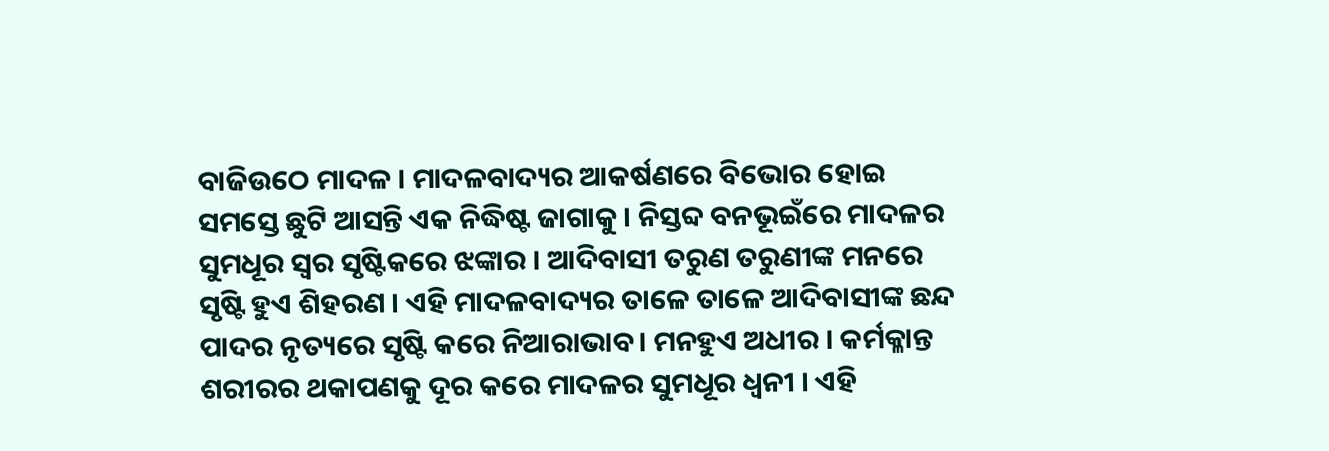ବାଜିଉଠେ ମାଦଳ । ମାଦଳବାଦ୍ୟର ଆକର୍ଷଣରେ ବିଭୋର ହୋଇ ସମସ୍ତେ ଛୁଟି ଆସନ୍ତି ଏକ ନିଦ୍ଧିଷ୍ଟ ଜାଗାକୁ । ନିସ୍ତବ୍ଦ ବନଭୂଇଁରେ ମାଦଳର ସୁମଧୂର ସ୍ବର ସୃଷ୍ଟିକରେ ଝଙ୍କାର । ଆଦିବାସୀ ତରୁଣ ତରୁଣୀଙ୍କ ମନରେ ସୃଷ୍ଟି ହୁଏ ଶିହରଣ । ଏହି ମାଦଳବାଦ୍ୟର ତାଳେ ତାଳେ ଆଦିବାସୀଙ୍କ ଛନ୍ଦ ପାଦର ନୃତ୍ୟରେ ସୃଷ୍ଟି କରେ ନିଆରାଭାବ। ମନହୁଏ ଅଧୀର । କର୍ମକ୍ଳାନ୍ତ ଶରୀରର ଥକାପଣକୁ ଦୂର କରେ ମାଦଳର ସୁମଧୂର ଧ୍ୱନୀ । ଏହି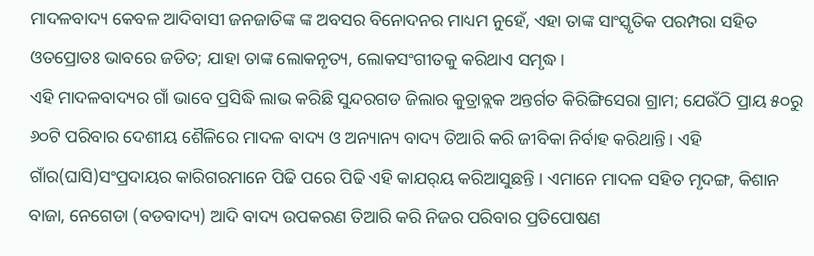ମାଦଳବାଦ୍ୟ କେବଳ ଆଦିବାସୀ ଜନଜାତିଙ୍କ ଙ୍କ ଅବସର ବିନୋଦନର ମାଧ୍ୟମ ନୁହେଁ, ଏହା ତାଙ୍କ ସାଂସ୍କୃତିକ ପରମ୍ପରା ସହିତ ଓତପ୍ରୋତଃ ଭାବରେ ଜଡିତ; ଯାହା ତାଙ୍କ ଲୋକନୃତ୍ୟ, ଲୋକସଂଗୀତକୁ କରିଥାଏ ସମୃଦ୍ଧ।
ଏହି ମାଦଳବାଦ୍ୟର ଗାଁ ଭାବେ ପ୍ରସିଦ୍ଧି ଲାଭ କରିଛି ସୁନ୍ଦରଗଡ ଜିଲାର କୁତ୍ରାବ୍ଲକ ଅନ୍ତର୍ଗତ କିରିଙ୍ଗିସେରା ଗ୍ରାମ; ଯେଉଁଠି ପ୍ରାୟ ୫୦ରୁ ୬୦ଟି ପରିବାର ଦେଶୀୟ ଶୈଳିରେ ମାଦଳ ବାଦ୍ୟ ଓ ଅନ୍ୟାନ୍ୟ ବାଦ୍ୟ ତିଆରି କରି ଜୀବିକା ନିର୍ବାହ କରିଥାନ୍ତି। ଏହି ଗାଁର(ଘାସି)ସଂପ୍ରଦାୟର କାରିଗରମାନେ ପିଢି ପରେ ପିଢି ଏହି କାଯର୍‌ୟ କରିଆସୁଛନ୍ତି । ଏମାନେ ମାଦଳ ସହିତ ମୃଦଙ୍ଗ, କିଶାନ ବାଜା, ନେଗେଡା (ବଡବାଦ୍ୟ) ଆଦି ବାଦ୍ୟ ଉପକରଣ ତିଆରି କରି ନିଜର ପରିବାର ପ୍ରତିପୋଷଣ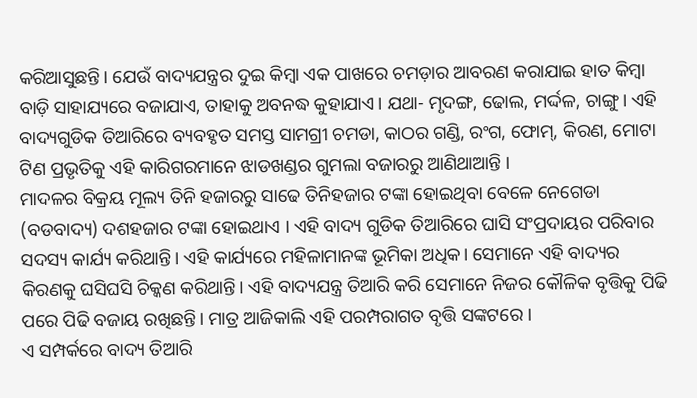କରିଆସୁଛନ୍ତି। ଯେଉଁ ବାଦ୍ୟଯନ୍ତ୍ରର ଦୁଇ କିମ୍ବା ଏକ ପାଖରେ ଚମଡ଼ାର ଆବରଣ କରାଯାଇ ହାତ କିମ୍ବା ବାଡ଼ି ସାହାଯ୍ୟରେ ବଜାଯାଏ, ତାହାକୁ ଅବନଦ୍ଧ କୁହାଯାଏ। ଯଥା- ମୃଦଙ୍ଗ, ଢୋଲ, ମର୍ଦ୍ଦଳ, ଚାଙ୍ଗୁ। ଏହି ବାଦ୍ୟଗୁଡିକ ତିଆରିରେ ବ୍ୟବହୃତ ସମସ୍ତ ସାମଗ୍ରୀ ଚମଡା, କାଠର ଗଣ୍ଡି, ରଂଗ, ଫୋମ୍‌, କିରଣ, ମୋଟା ଟିଣ ପ୍ରଭୃତିକୁ ଏହି କାରିଗରମାନେ ଝାଡଖଣ୍ଡର ଗୁମଲା ବଜାରରୁ ଆଣିଥାଆନ୍ତି ।
ମାଦଳର ବିକ୍ରୟ ମୂଲ୍ୟ ତିନି ହଜାରରୁ ସାଢେ ତିନିହଜାର ଟଙ୍କା ହୋଇଥିବା ବେଳେ ନେଗେଡା (ବଡବାଦ୍ୟ) ଦଶହଜାର ଟଙ୍କା ହୋଇଥାଏ । ଏହି ବାଦ୍ୟ ଗୁଡିକ ତିଆରିରେ ଘାସି ସଂପ୍ରଦାୟର ପରିବାର ସଦସ୍ୟ କାର୍ଯ୍ୟ କରିଥାନ୍ତି। ଏହି କାର୍ଯ୍ୟରେ ମହିଳାମାନଙ୍କ ଭୂମିକା ଅଧିକ। ସେମାନେ ଏହି ବାଦ୍ୟର କିରଣକୁ ଘସିଘସି ଚିକ୍କଣ କରିଥାନ୍ତି। ଏହି ବାଦ୍ୟଯନ୍ତ୍ର ତିଆରି କରି ସେମାନେ ନିଜର କୌଳିକ ବୃତ୍ତିକୁ ପିଢି ପରେ ପିଢି ବଜାୟ ରଖିଛନ୍ତି। ମାତ୍ର ଆଜିକାଲି ଏହି ପରମ୍ପରାଗତ ବୃତ୍ତି ସଙ୍କଟରେ ।
ଏ ସମ୍ପର୍କରେ ବାଦ୍ୟ ତିଆରି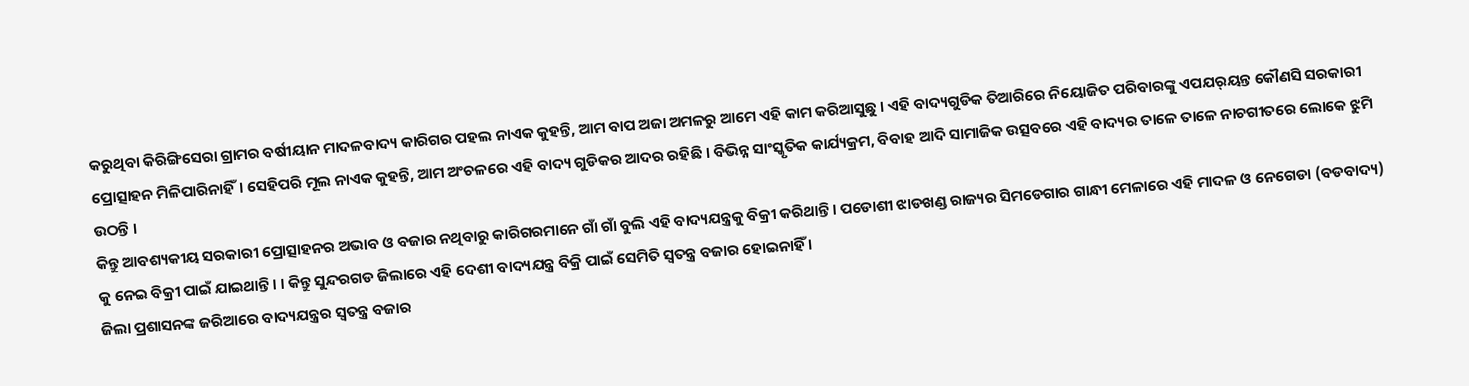କରୁଥିବା କିରିଙ୍ଗିସେରା ଗ୍ରାମର ବର୍ଷୀୟାନ ମାଦଳବାଦ୍ୟ କାରିଗର ପହଲ ନାଏକ କୁହନ୍ତି, ଆମ ବାପ ଅଜା ଅମଳରୁ ଆମେ ଏହି କାମ କରିଆସୁଛୁ । ଏହି ବାଦ୍ୟଗୁଡିକ ତିଆରିରେ ନିୟୋଜିତ ପରିବାରଙ୍କୁ ଏପଯର୍‌ୟନ୍ତ କୌଣସି ସରକାରୀ ପ୍ରୋତ୍ସାହନ ମିଳିପାରିନାହିଁ। ସେହିପରି ମୂଲ ନାଏକ କୁହନ୍ତି, ଆମ ଅଂଚଳରେ ଏହି ବାଦ୍ୟ ଗୁଡିକର ଆଦର ରହିଛି । ବିଭିନ୍ନ ସାଂସ୍କୃତିକ କାର୍ଯ୍ୟକ୍ରମ, ବିବାହ ଆଦି ସାମାଜିକ ଉତ୍ସବରେ ଏହି ବାଦ୍ୟର ତାଳେ ତାଳେ ନାଚଗୀତରେ ଲୋକେ ଝୁମି ଉଠନ୍ତି ।
କିନ୍ତୁ ଆବଶ୍ୟକୀୟ ସରକାରୀ ପ୍ରୋତ୍ସାହନର ଅଭାବ ଓ ବଜାର ନଥିବାରୁ କାରିଗରମାନେ ଗାଁ ଗାଁ ବୁଲି ଏହି ବାଦ୍ୟଯନ୍ତ୍ରକୁ ବିକ୍ରୀ କରିଥାନ୍ତି । ପଡୋଶୀ ଝାଡଖଣ୍ଡ ରାଜ୍ୟର ସିମଡେଗାର ଗାନ୍ଧୀ ମେଳାରେ ଏହି ମାଦଳ ଓ ନେଗେଡା (ବଡବାଦ୍ୟ) କୁ ନେଇ ବିକ୍ରୀ ପାଇଁ ଯାଇଥାନ୍ତି। । କିନ୍ତୁ ସୁନ୍ଦରଗଡ ଜିଲାରେ ଏହି ଦେଶୀ ବାଦ୍ୟଯନ୍ତ୍ର ବିକ୍ରି ପାଇଁ ସେମିତି ସ୍ବତନ୍ତ୍ର ବଜାର ହୋଇନାହିଁ ।
ଜିଲା ପ୍ରଶାସନଙ୍କ ଜରିଆରେ ବାଦ୍ୟଯନ୍ତ୍ରର ସ୍ବତନ୍ତ୍ର ବଜାର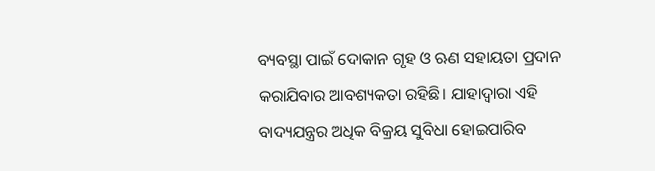ବ୍ୟବସ୍ଥା ପାଇଁ ଦୋକାନ ଗୃହ ଓ ଋଣ ସହାୟତା ପ୍ରଦାନ କରାଯିବାର ଆବଶ୍ୟକତା ରହିଛି। ଯାହାଦ୍ୱାରା ଏହି ବାଦ୍ୟଯନ୍ତ୍ରର ଅଧିକ ବିକ୍ରୟ ସୁବିଧା ହୋଇପାରିବ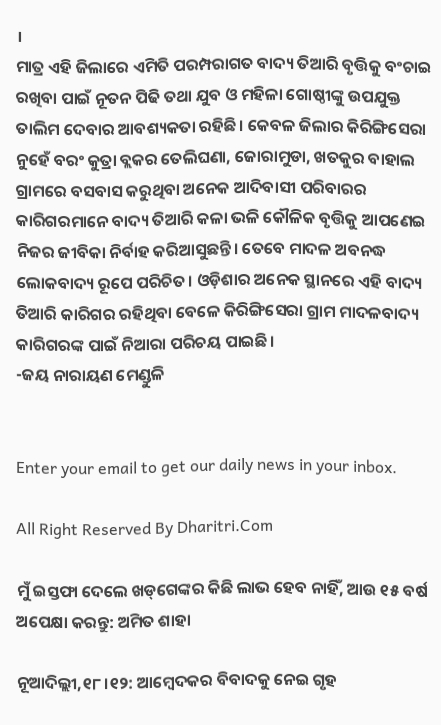।
ମାତ୍ର ଏହି ଜିଲାରେ ଏମିତି ପରମ୍ପରାଗତ ବାଦ୍ୟ ତିଆରି ବୃତ୍ତିକୁ ବଂଚାଇ ରଖିବା ପାଇଁ ନୂତନ ପିଢି ତଥା ଯୁବ ଓ ମହିଳା ଗୋଷ୍ଠୀଙ୍କୁ ଉପଯୁକ୍ତ ତାଲିମ ଦେବାର ଆବଶ୍ୟକତା ରହିଛି। କେବଳ ଜିଲାର କିରିଙ୍ଗିସେରା ନୁହେଁ ବରଂ କୁତ୍ରା ବ୍ଲକର ତେଲିଘଣା, ଜୋରାମୁଡା, ଖତକୁର ବାହାଲ ଗ୍ରାମରେ ବସବାସ କରୁଥିବା ଅନେକ ଆଦିବାସୀ ପରିବାରର କାରିଗରମାନେ ବାଦ୍ୟ ତିଆରି କଳା ଭଳି କୌଳିକ ବୃତ୍ତିକୁ ଆପଣେଇ ନିଜର ଜୀବିକା ନିର୍ବାହ କରିଆସୁଛନ୍ତି। ତେବେ ମାଦଳ ଅବନଦ୍ଧ ଲୋକବାଦ୍ୟ ରୂପେ ପରିଚିତ। ଓଡ଼ିଶାର ଅନେକ ସ୍ଥାନରେ ଏହି ବାଦ୍ୟ ତିଆରି କାରିଗର ରହିଥିବା ବେଳେ କିରିଙ୍ଗିସେରା ଗ୍ରାମ ମାଦଳବାଦ୍ୟ କାରିଗରଙ୍କ ପାଇଁ ନିଆରା ପରିଚୟ ପାଇଛି।
-ଜୟ ନାରାୟଣ ମେଣ୍ଡୁଳି


Enter your email to get our daily news in your inbox.

All Right Reserved By Dharitri.Com

ମୁଁ ଇସ୍ତଫା ଦେଲେ ଖଡ୍‌ଗେଙ୍କର କିଛି ଲାଭ ହେବ ନାହିଁ, ଆଉ ୧୫ ବର୍ଷ ଅପେକ୍ଷା କରନ୍ତୁ: ଅମିତ ଶାହା

ନୂଆଦିଲ୍ଲୀ,୧୮।୧୨: ଆମ୍ବେଦକର ବିବାଦକୁ ନେଇ ଗୃହ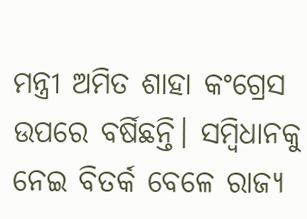ମନ୍ତ୍ରୀ ଅମିତ ଶାହା କଂଗ୍ରେସ ଉପରେ ବର୍ଷିଛନ୍ତି। ସମ୍ବିଧାନକୁ ନେଇ ବିତର୍କ ବେଳେ ରାଜ୍ୟ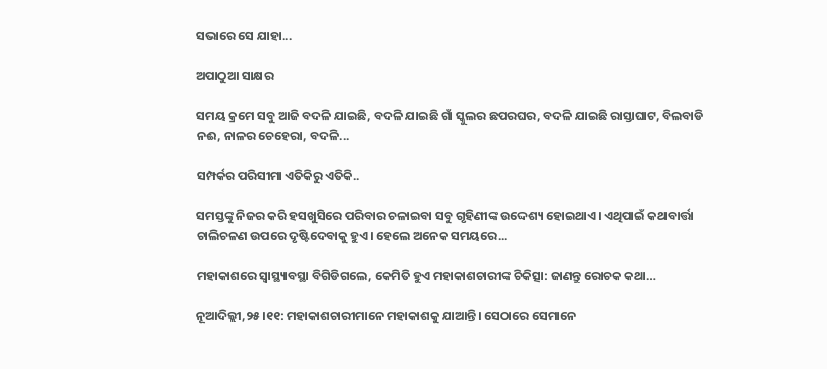ସଭାରେ ସେ ଯାହା...

ଅପାଠୁଆ ସାକ୍ଷର

ସମୟ କ୍ରମେ ସବୁ ଆଜି ବଦଳି ଯାଇଛି, ବଦଳି ଯାଇଛି ଗାଁ ସ୍କୁଲର ଛପରଘର, ବଦଳି ଯାଇଛି ରାସ୍ତାଘାଟ, ବିଲବାଡି ନଈ, ନାଳର ଚେହେରା, ବଦଳି...

ସମ୍ପର୍କର ପରିସୀମା ଏତିକିରୁ ଏତିକି..

ସମସ୍ତଙ୍କୁ ନିଜର କରି ହସଖୁସିରେ ପରିବାର ଚଳାଇବା ସବୁ ଗୃହିଣୀଙ୍କ ଉଦ୍ଦେଶ୍ୟ ହୋଇଥାଏ। ଏଥିପାଇଁ କଥାବାର୍ତ୍ତା ଚାଲିଚଳଣ ଉପରେ ଦୃଷ୍ଟିଦେବାକୁ ହୁଏ। ହେଲେ ଅନେକ ସମୟରେ...

ମହାକାଶରେ ସ୍ବାସ୍ଥ୍ୟାବସ୍ଥା ବିଗିଡିଗଲେ, କେମିତି ହୁଏ ମହାକାଶଚାରୀଙ୍କ ଚିକିତ୍ସା: ଜାଣନ୍ତୁ ରୋଚକ କଥା…

ନୂଆଦିଲ୍ଲୀ,୨୫।୧୧: ମହାକାଶଚାରୀମାନେ ମହାକାଶକୁ ଯାଆନ୍ତି। ସେଠାରେ ସେମାନେ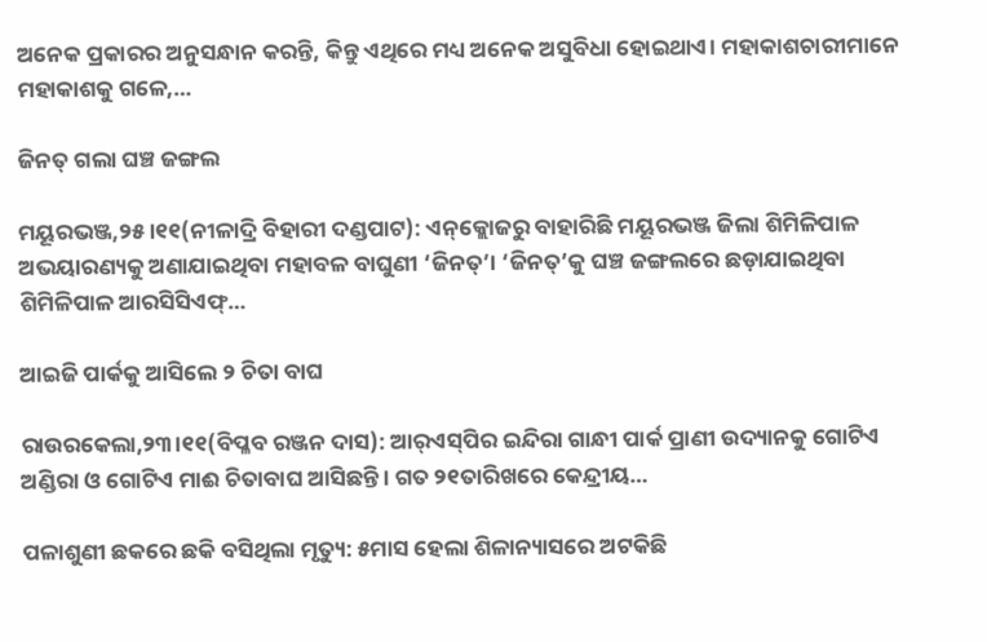ଅନେକ ପ୍ରକାରର ଅନୁସନ୍ଧାନ କରନ୍ତି, କିନ୍ତୁ ଏଥିରେ ମଧ୍ୟ ଅନେକ ଅସୁବିଧା ହୋଇଥାଏ। ମହାକାଶଚାରୀମାନେ ମହାକାଶକୁ ଗଳେ,...

ଜିନତ୍‌ ଗଲା ଘଞ୍ଚ ଜଙ୍ଗଲ

ମୟୂରଭଞ୍ଜ,୨୫।୧୧(ନୀଳାଦ୍ରି ବିହାରୀ ଦଣ୍ଡପାଟ): ଏନ୍‌କ୍ଲୋଜରୁ ବାହାରିଛି ମୟୂରଭଞ୍ଜ ଜିଲା ଶିମିଳିପାଳ ଅଭୟାରଣ୍ୟକୁ ଅଣାଯାଇଥିବା ମହାବଳ ବାଘୁଣୀ ‘ଜିନତ୍‌’। ‘ଜିନତ୍‌’କୁ ଘଞ୍ଚ ଜଙ୍ଗଲରେ ଛଡ଼ାଯାଇଥିବା ଶିମିଳିପାଳ ଆରସିସିଏଫ୍‌...

ଆଇଜି ପାର୍କକୁ ଆସିଲେ ୨ ଚିତା ବାଘ

ରାଉରକେଲା,୨୩।୧୧(ବିପ୍ଳବ ରଞ୍ଜନ ଦାସ): ଆର୍‌ଏସ୍‌ପିର ଇନ୍ଦିରା ଗାନ୍ଧୀ ପାର୍କ ପ୍ରାଣୀ ଉଦ୍ୟାନକୁ ଗୋଟିଏ ଅଣ୍ଡିରା ଓ ଗୋଟିଏ ମାଈ ଚିତାବାଘ ଆସିଛନ୍ତି। ଗତ ୨୧ତାରିଖରେ କେନ୍ଦ୍ରୀୟ...

ପଳାଶୁଣୀ ଛକରେ ଛକି ବସିଥିଲା ମୃତ୍ୟୁ: ୫ମାସ ହେଲା ଶିଳାନ୍ୟାସରେ ଅଟକିଛି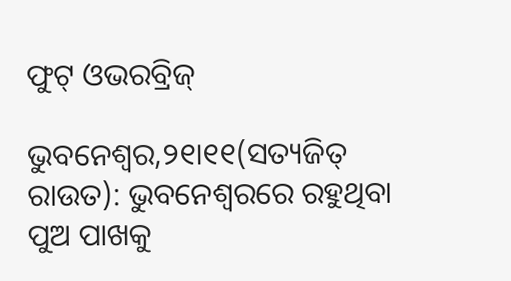ଫୁଟ୍‌ ଓଭରବ୍ରିଜ୍‌

ଭୁବନେଶ୍ୱର,୨୧ା୧୧(ସତ୍ୟଜିତ୍‌ ରାଉତ): ଭୁବନେଶ୍ୱରରେ ରହୁଥିବା ପୁଅ ପାଖକୁ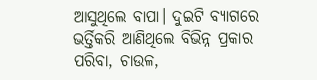ଆସୁଥିଲେ ବାପା। ଦୁଇଟି ବ୍ୟାଗରେ ଭର୍ତ୍ତିକରି ଆଣିଥିଲେ ବିଭିନ୍ନ ପ୍ରକାର ପରିବା, ଚାଉଳ,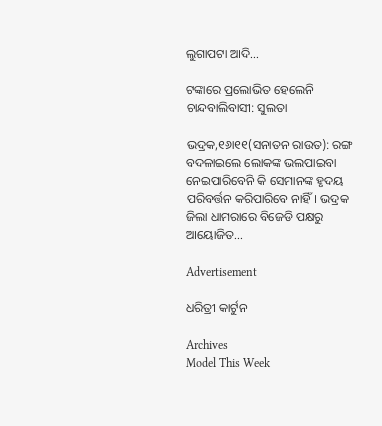ଲୁଗାପଟା ଆଦି...

ଟଙ୍କାରେ ପ୍ରଲୋଭିତ ହେଲେନି ଚାନ୍ଦବାଲିବାସୀ: ସୁଲତା

ଭଦ୍ରକ,୧୬ା୧୧(ସନାତନ ରାଉତ): ରଙ୍ଗ ବଦଳାଇଲେ ଲୋକଙ୍କ ଭଲପାଇବା ନେଇପାରିବେନି କି ସେମାନଙ୍କ ହୃଦୟ ପରିବର୍ତ୍ତନ କରିପାରିବେ ନାହିଁ। ଭଦ୍ରକ ଜିଲା ଧାମରାରେ ବିଜେଡି ପକ୍ଷରୁ ଆୟୋଜିତ...

Advertisement

ଧରିତ୍ରୀ କାର୍ଟୁନ

Archives
Model This Week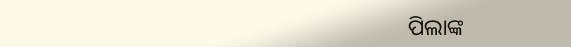ପିଲାଙ୍କ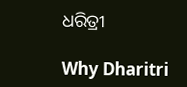ଧରିତ୍ରୀ

Why Dharitri